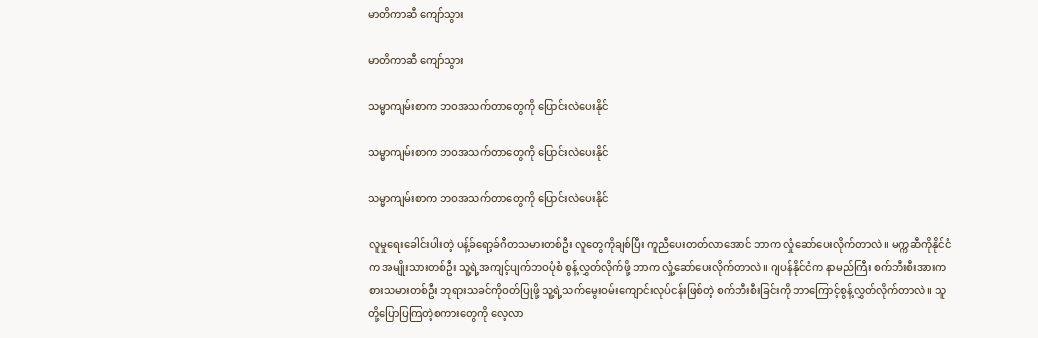မာတိကာဆီ ကျော်သွား

မာတိကာဆီ ကျော်သွား

သမ္မာကျမ်းစာက ဘဝအသက်တာတွေကို ပြောင်းလဲပေးနိုင်

သမ္မာကျမ်းစာက ဘဝအသက်တာတွေကို ပြောင်းလဲပေးနိုင်

သမ္မာကျမ်းစာက ဘဝအသက်တာတွေကို ပြောင်းလဲပေးနိုင်

လူမှုရေးခေါင်းပါးတဲ့ ပန့်ခ်ရော့ခ်ဂီတသမားတစ်ဦး လူတွေကိုချစ်ပြီး ကူညီပေးတတ်လာအောင် ဘာက လှုံဆော်ပေးလိုက်တာလဲ။ မက္ကဆီကိုနိုင်ငံက အမျိုးသားတစ်ဦး သူ့ရဲ့အကျင့်ပျက်ဘဝပုံစံ စွန့်လွှတ်လိုက်ဖို့ ဘာက လှုံ့ဆော်ပေးလိုက်တာလဲ။ ဂျပန်နိုင်ငံက နာမည်ကြီး စက်ဘီးစီးအားကစားသမားတစ်ဦး ဘုရားသခင်ကိုဝတ်ပြုဖို့ သူ့ရဲ့သက်မွေးဝမ်းကျောင်းလုပ်ငန်းဖြစ်တဲ့ စက်ဘီးစီးခြင်းကို ဘာကြောင့်စွန့်လွှတ်လိုက်တာလဲ။ သူတို့ပြောပြကြတဲ့စကားတွေကို လေ့လာ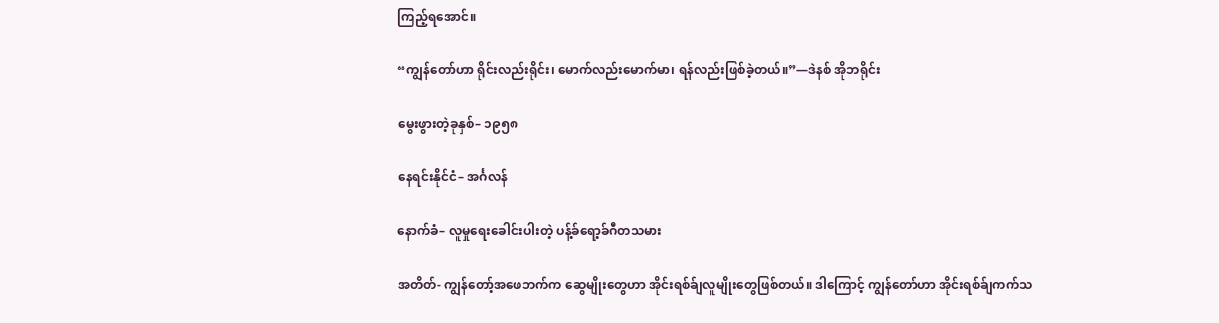ကြည့်ရအောင်။

“ကျွန်တော်ဟာ ရိုင်းလည်းရိုင်း၊ မောက်လည်းမောက်မာ၊ ရန်လည်းဖြစ်ခဲ့တယ်။”—ဒဲနစ် အိုဘရိုင်း

မွေးဖွားတဲ့ခုနှစ်– ၁၉၅၈

နေရင်းနိုင်ငံ– အင်္ဂလန်

နောက်ခံ– လူမှုရေးခေါင်းပါးတဲ့ ပန့်ခ်ရော့ခ်ဂီတသမား

အတိတ်- ကျွန်တော့်အဖေဘက်က ဆွေမျိုးတွေဟာ အိုင်းရစ်ခ်ျလူမျိုးတွေဖြစ်တယ်။ ဒါကြောင့် ကျွန်တော်ဟာ အိုင်းရစ်ခ်ျကက်သ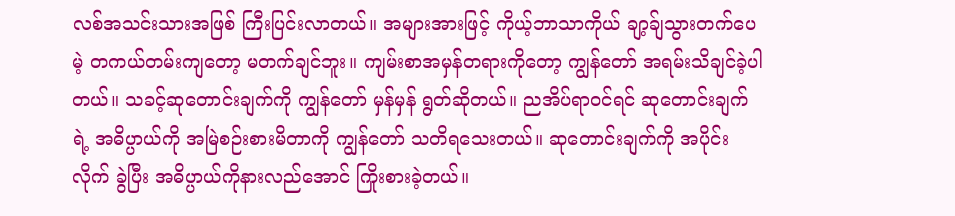လစ်အသင်းသားအဖြစ် ကြီးပြင်းလာတယ်။ အများအားဖြင့် ကိုယ့်ဘာသာကိုယ် ချာ့ခ်ျသွားတက်ပေမဲ့ တကယ်တမ်းကျတော့ မတက်ချင်ဘူး။ ကျမ်းစာအမှန်တရားကိုတော့ ကျွန်တော် အရမ်းသိချင်ခဲ့ပါတယ်။ သခင့်ဆုတောင်းချက်ကို ကျွန်တော် မှန်မှန် ရွတ်ဆိုတယ်။ ညအိပ်ရာဝင်ရင် ဆုတောင်းချက်ရဲ့ အဓိပ္ပာယ်ကို အမြဲစဉ်းစားမိတာကို ကျွန်တော် သတိရသေးတယ်။ ဆုတောင်းချက်ကို အပိုင်းလိုက် ခွဲပြီး အဓိပ္ပာယ်ကိုနားလည်အောင် ကြိုးစားခဲ့တယ်။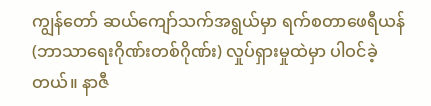ကျွန်တော် ဆယ်ကျော်သက်အရွယ်မှာ ရက်စတာဖေရီယန် (ဘာသာရေးဂိုဏ်းတစ်ဂိုဏ်း) လှုပ်ရှားမှုထဲမှာ ပါဝင်ခဲ့တယ်။ နာဇီ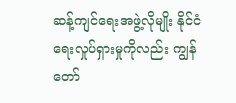ဆန့်ကျင်ရေးအဖွဲ့လိုမျိုး နိုင်ငံရေးလှုပ်ရှားမှုကိုလည်း ကျွန်တော်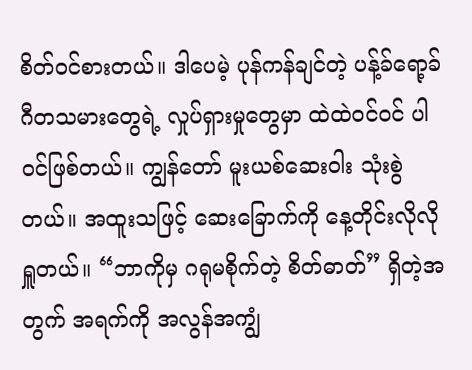စိတ်ဝင်စားတယ်။ ဒါပေမဲ့ ပုန်ကန်ချင်တဲ့ ပန့်ခ်ရော့ခ်ဂီတသမားတွေရဲ့ လှုပ်ရှားမှုတွေမှာ ထဲထဲဝင်ဝင် ပါဝင်ဖြစ်တယ်။ ကျွန်တော် မူးယစ်ဆေးဝါး သုံးစွဲတယ်။ အထူးသဖြင့် ဆေးခြောက်ကို နေ့တိုင်းလိုလို ရှူတယ်။ “ဘာကိုမှ ဂရုမစိုက်တဲ့ စိတ်ဓာတ်” ရှိတဲ့အတွက် အရက်ကို အလွန်အကျွံ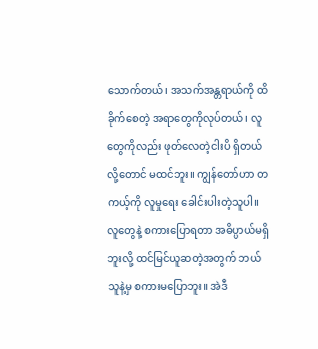သောက်တယ်၊ အသက်အန္တရာယ်ကို ထိခိုက်စေတဲ့ အရာတွေကိုလုပ်တယ်၊ လူတွေကိုလည်း ဖုတ်လေတဲ့ငါးပိ ရှိတယ်လို့တောင် မထင်ဘူး။ ကျွန်တော်ဟာ တကယ့်ကို လူမှုရေး ခေါင်းပါးတဲ့သူပါ။ လူတွေနဲ့ စကားပြောရတာ အဓိပ္ပာယ်မရှိဘူးလို့ ထင်မြင်ယူဆတဲ့အတွက် ဘယ်သူနဲ့မှ စကားမပြောဘူး။ အဲဒီ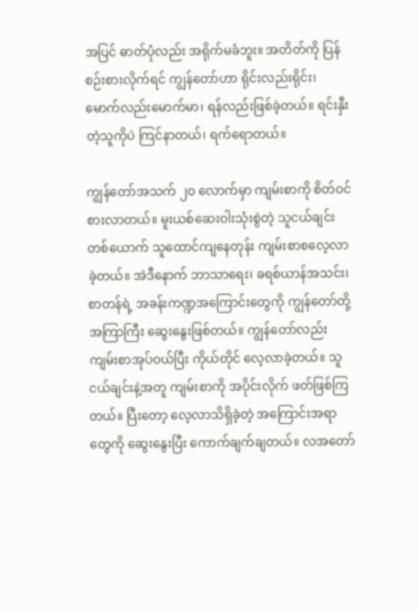အပြင် ဓာတ်ပုံလည်း အရိုက်မခံဘူး။ အတိတ်ကို ပြန်စဉ်းစားလိုက်ရင် ကျွန်တော်ဟာ ရိုင်းလည်းရိုင်း၊ မောက်လည်းမောက်မာ၊ ရန်လည်းဖြစ်ခဲ့တယ်။ ရင်းနှီးတဲ့သူကိုပဲ ကြင်နာတယ်၊ ရက်ရောတယ်။

ကျွန်တော်အသက် ၂၀ လောက်မှာ ကျမ်းစာကို စိတ်ဝင်စားလာတယ်။ မူးယစ်ဆေးဝါးသုံးစွဲတဲ့ သူငယ်ချင်းတစ်ယောက် သူထောင်ကျနေတုန်း ကျမ်းစာစလေ့လာခဲ့တယ်။ အဲဒီနောက် ဘာသာရေး၊ ခရစ်ယာန်အသင်း၊ စာတန်ရဲ့ အခန်းကဏ္ဍအကြောင်းတွေကို ကျွန်တော်တို့ အကြာကြီး ဆွေးနွေးဖြစ်တယ်။ ကျွန်တော်လည်း ကျမ်းစာအုပ်ဝယ်ပြီး ကိုယ်တိုင် လေ့လာခဲ့တယ်။ သူငယ်ချင်းနဲ့အတူ ကျမ်းစာကို အပိုင်းလိုက် ဖတ်ဖြစ်ကြတယ်။ ပြီးတော့ လေ့လာသိရှိခဲ့တဲ့ အကြောင်းအရာတွေကို ဆွေးနွေးပြီး ကောက်ချက်ချတယ်။ လအတော်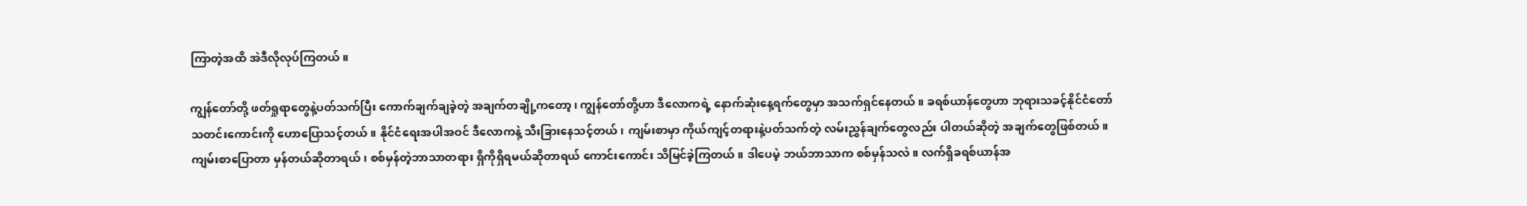ကြာတဲ့အထိ အဲဒီလိုလုပ်ကြတယ်။

ကျွန်တော်တို့ ဖတ်ရှုရာတွေနဲ့ပတ်သက်ပြီး ကောက်ချက်ချခဲ့တဲ့ အချက်တချို့ကတော့၊ ကျွန်တော်တို့ဟာ ဒီလောကရဲ့ နောက်ဆုံးနေ့ရက်တွေမှာ အသက်ရှင်နေတယ်။ ခရစ်ယာန်တွေဟာ ဘုရားသခင့်နိုင်ငံတော် သတင်းကောင်းကို ဟောပြောသင့်တယ်။ နိုင်ငံရေးအပါအဝင် ဒီလောကနဲ့ သီးခြားနေသင့်တယ်၊ ကျမ်းစာမှာ ကိုယ်ကျင့်တရားနဲ့ပတ်သက်တဲ့ လမ်းညွှန်ချက်တွေလည်း ပါတယ်ဆိုတဲ့ အချက်တွေဖြစ်တယ်။ ကျမ်းစာပြောတာ မှန်တယ်ဆိုတာရယ်၊ စစ်မှန်တဲ့ဘာသာတရား ရှိကိုရှိရမယ်ဆိုတာရယ် ကောင်းကောင်း သိမြင်ခဲ့ကြတယ်။ ဒါပေမဲ့ ဘယ်ဘာသာက စစ်မှန်သလဲ။ လက်ရှိခရစ်ယာန်အ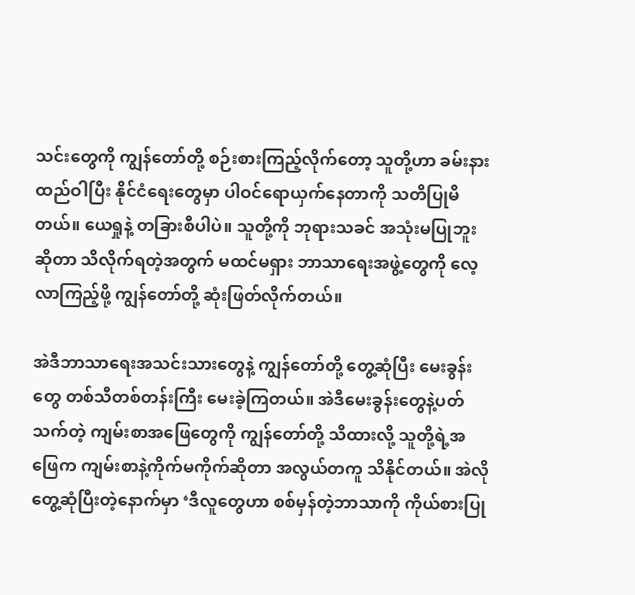သင်းတွေကို ကျွန်တော်တို့ စဉ်းစားကြည့်လိုက်တော့ သူတို့ဟာ ခမ်းနားထည်ဝါပြီး နိုင်ငံရေးတွေမှာ ပါဝင်ရောယှက်နေတာကို သတိပြုမိတယ်။ ယေရှုနဲ့ တခြားစီပါပဲ။ သူတို့ကို ဘုရားသခင် အသုံးမပြုဘူးဆိုတာ သိလိုက်ရတဲ့အတွက် မထင်မရှား ဘာသာရေးအဖွဲ့တွေကို လေ့လာကြည့်ဖို့ ကျွန်တော်တို့ ဆုံးဖြတ်လိုက်တယ်။

အဲဒီဘာသာရေးအသင်းသားတွေနဲ့ ကျွန်တော်တို့ တွေ့ဆုံပြီး မေးခွန်းတွေ တစ်သီတစ်တန်းကြီး မေးခဲ့ကြတယ်။ အဲဒီမေးခွန်းတွေနဲ့ပတ်သက်တဲ့ ကျမ်းစာအဖြေတွေကို ကျွန်တော်တို့ သိထားလို့ သူတို့ရဲ့အဖြေက ကျမ်းစာနဲ့ကိုက်မကိုက်ဆိုတာ အလွယ်တကူ သိနိုင်တယ်။ အဲလိုတွေ့ဆုံပြီးတဲ့နောက်မှာ ‘ဒီလူတွေဟာ စစ်မှန်တဲ့ဘာသာကို ကိုယ်စားပြု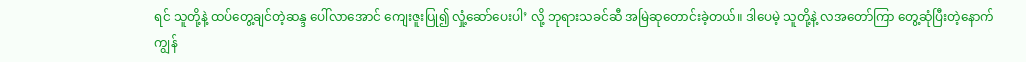ရင် သူတို့နဲ့ ထပ်တွေ့ချင်တဲ့ဆန္ဒ ပေါ်လာအောင် ကျေးဇူးပြု၍ လှုံ့ဆော်ပေးပါ’ လို့ ဘုရားသခင်ဆီ အမြဲဆုတောင်းခဲ့တယ်။ ဒါပေမဲ့ သူတို့နဲ့ လအတော်ကြာ တွေ့ဆုံပြီးတဲ့နောက် ကျွန်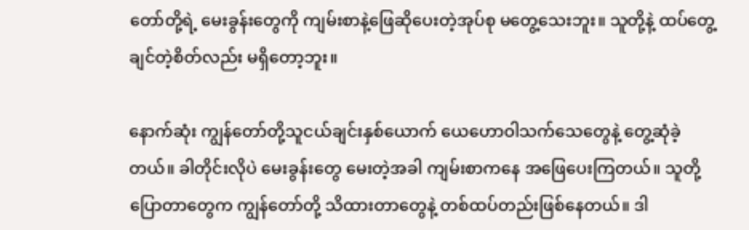တော်တို့ရဲ့ မေးခွန်းတွေကို ကျမ်းစာနဲ့ဖြေဆိုပေးတဲ့အုပ်စု မတွေ့သေးဘူး။ သူတို့နဲ့ ထပ်တွေ့ချင်တဲ့စိတ်လည်း မရှိတော့ဘူး။

နောက်ဆုံး ကျွန်တော်တို့သူငယ်ချင်းနှစ်ယောက် ယေဟောဝါသက်သေတွေနဲ့ တွေ့ဆုံခဲ့တယ်။ ခါတိုင်းလိုပဲ မေးခွန်းတွေ မေးတဲ့အခါ ကျမ်းစာကနေ အဖြေပေးကြတယ်။ သူတို့ပြောတာတွေက ကျွန်တော်တို့ သိထားတာတွေနဲ့ တစ်ထပ်တည်းဖြစ်နေတယ်။ ဒါ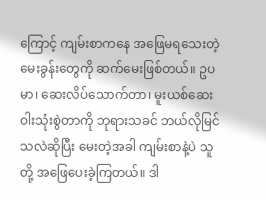ကြောင့် ကျမ်းစာကနေ အဖြေမရသေးတဲ့ မေးခွန်းတွေကို ဆက်မေးဖြစ်တယ်။ ဥပမာ၊ ဆေးလိပ်သောက်တာ၊ မူးယစ်ဆေးဝါးသုံးစွဲတာကို ဘုရားသခင် ဘယ်လိုမြင်သလဲဆိုပြီး မေးတဲ့အခါ ကျမ်းစာနဲ့ပဲ သူတို့ အဖြေပေးခဲ့ကြတယ်။ ဒါ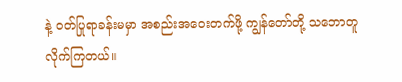နဲ့ ဝတ်ပြုရာခန်းမမှာ အစည်းအဝေးတက်ဖို့ ကျွန်တော်တို့ သဘောတူလိုက်ကြတယ်။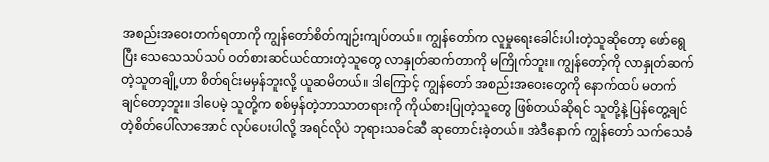အစည်းအဝေးတက်ရတာကို ကျွန်တော်စိတ်ကျဉ်းကျပ်တယ်။ ကျွန်တော်က လူမှုရေးခေါင်းပါးတဲ့သူဆိုတော့ ဖော်ရွေပြီး သေသေသပ်သပ် ဝတ်စားဆင်ယင်ထားတဲ့သူတွေ လာနှုတ်ဆက်တာကို မကြိုက်ဘူး။ ကျွန်တော့်ကို လာနှုတ်ဆက်တဲ့သူတချို့ဟာ စိတ်ရင်းမမှန်ဘူးလို့ ယူဆမိတယ်။ ဒါကြောင့် ကျွန်တော် အစည်းအဝေးတွေကို နောက်ထပ် မတက်ချင်တော့ဘူး။ ဒါပေမဲ့ သူတို့က စစ်မှန်တဲ့ဘာသာတရားကို ကိုယ်စားပြုတဲ့သူတွေ ဖြစ်တယ်ဆိုရင် သူတို့နဲ့ ပြန်တွေ့ချင်တဲ့စိတ်ပေါ်လာအောင် လုပ်ပေးပါလို့ အရင်လိုပဲ ဘုရားသခင်ဆီ ဆုတောင်းခဲ့တယ်။ အဲဒီနောက် ကျွန်တော် သက်သေခံ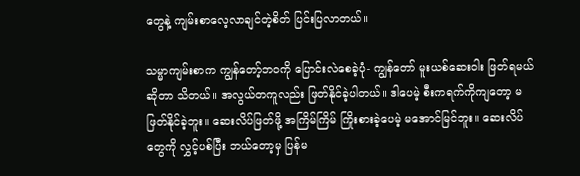တွေနဲ့ ကျမ်းစာလေ့လာချင်တဲ့စိတ် ပြင်းပြလာတယ်။

သမ္မာကျမ်းစာက ကျွန်တော့်ဘဝကို ပြောင်းလဲစေခဲ့ပုံ- ကျွန်တော် မူးယစ်ဆေးဝါး ဖြတ်ရမယ်ဆိုတာ သိတယ်။ အလွယ်တကူလည်း ဖြတ်နိုင်ခဲ့ပါတယ်။ ဒါပေမဲ့ စီးကရက်ကိုကျတော့ မဖြတ်နိုင်ခဲ့ဘူး။ ဆေးလိပ်ဖြတ်ဖို့ အကြိမ်ကြိမ် ကြိုးစားခဲ့ပေမဲ့ မအောင်မြင်ဘူး။ ဆေးလိပ်တွေကို လွှင့်ပစ်ပြီး ဘယ်တော့မှ ပြန်မ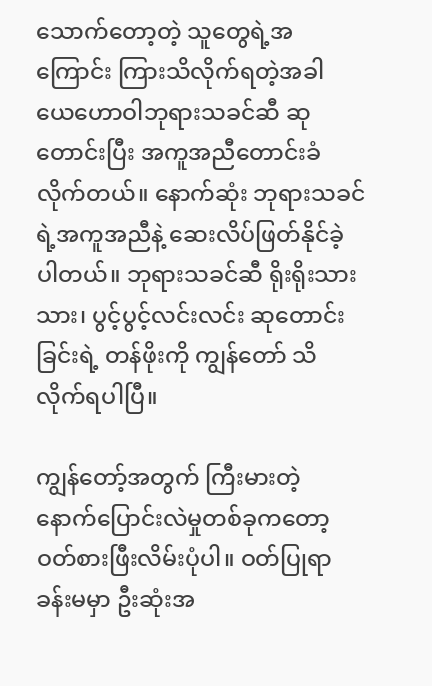သောက်တော့တဲ့ သူတွေရဲ့အကြောင်း ကြားသိလိုက်ရတဲ့အခါ ယေဟောဝါဘုရားသခင်ဆီ ဆုတောင်းပြီး အကူအညီတောင်းခံလိုက်တယ်။ နောက်ဆုံး ဘုရားသခင်ရဲ့အကူအညီနဲ့ ဆေးလိပ်ဖြတ်နိုင်ခဲ့ပါတယ်။ ဘုရားသခင်ဆီ ရိုးရိုးသားသား၊ ပွင့်ပွင့်လင်းလင်း ဆုတောင်းခြင်းရဲ့ တန်ဖိုးကို ကျွန်တော် သိလိုက်ရပါပြီ။

ကျွန်တော့်အတွက် ကြီးမားတဲ့ နောက်ပြောင်းလဲမှုတစ်ခုကတော့ ဝတ်စားဖြီးလိမ်းပုံပါ။ ဝတ်ပြုရာခန်းမမှာ ဦးဆုံးအ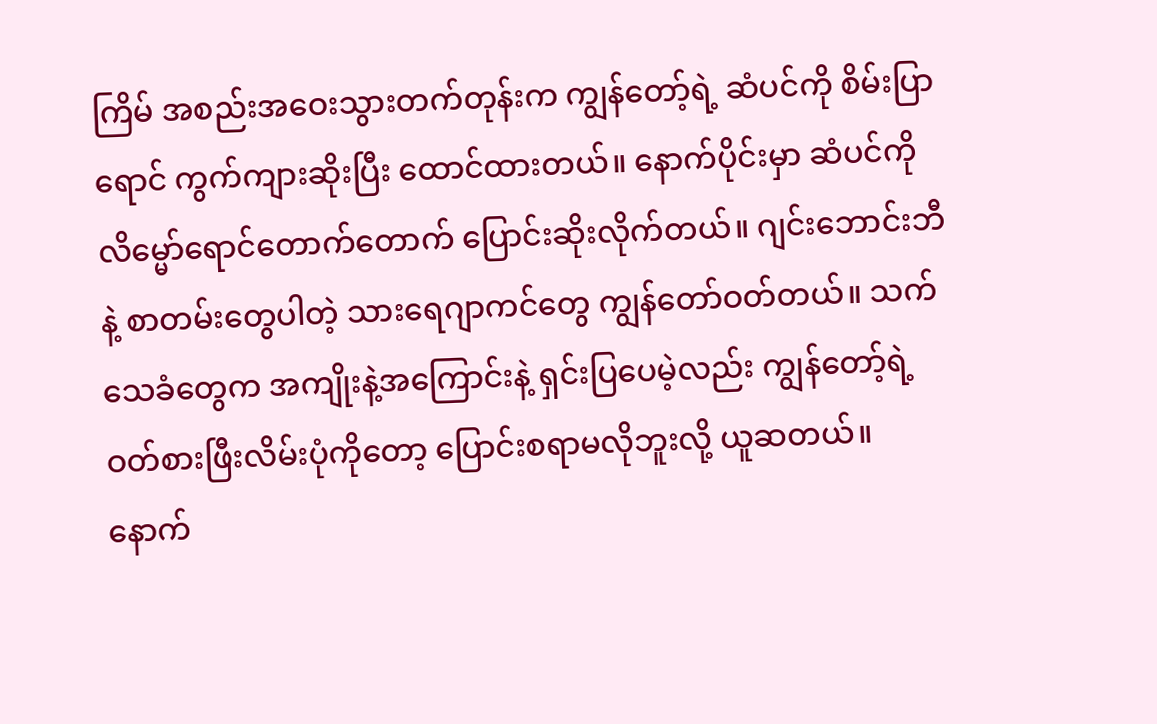ကြိမ် အစည်းအဝေးသွားတက်တုန်းက ကျွန်တော့်ရဲ့ ဆံပင်ကို စိမ်းပြာရောင် ကွက်ကျားဆိုးပြီး ထောင်ထားတယ်။ နောက်ပိုင်းမှာ ဆံပင်ကို လိမ္မော်ရောင်တောက်တောက် ပြောင်းဆိုးလိုက်တယ်။ ဂျင်းဘောင်းဘီနဲ့ စာတမ်းတွေပါတဲ့ သားရေဂျာကင်တွေ ကျွန်တော်ဝတ်တယ်။ သက်သေခံတွေက အကျိုးနဲ့အကြောင်းနဲ့ ရှင်းပြပေမဲ့လည်း ကျွန်တော့်ရဲ့ဝတ်စားဖြီးလိမ်းပုံကိုတော့ ပြောင်းစရာမလိုဘူးလို့ ယူဆတယ်။ နောက်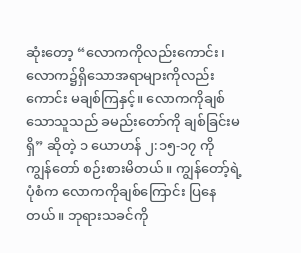ဆုံးတော့ “လောကကိုလည်းကောင်း၊ လောက၌ရှိသောအရာများကိုလည်းကောင်း မချစ်ကြနှင့်။ လောကကိုချစ်သောသူသည် ခမည်းတော်ကို ချစ်ခြင်းမရှိ” ဆိုတဲ့ ၁ ယောဟန် ၂:၁၅-၁၇ ကို ကျွန်တော် စဉ်းစားမိတယ်။ ကျွန်တော့်ရဲ့ပုံစံက လောကကိုချစ်ကြောင်း ပြနေတယ်။ ဘုရားသခင်ကို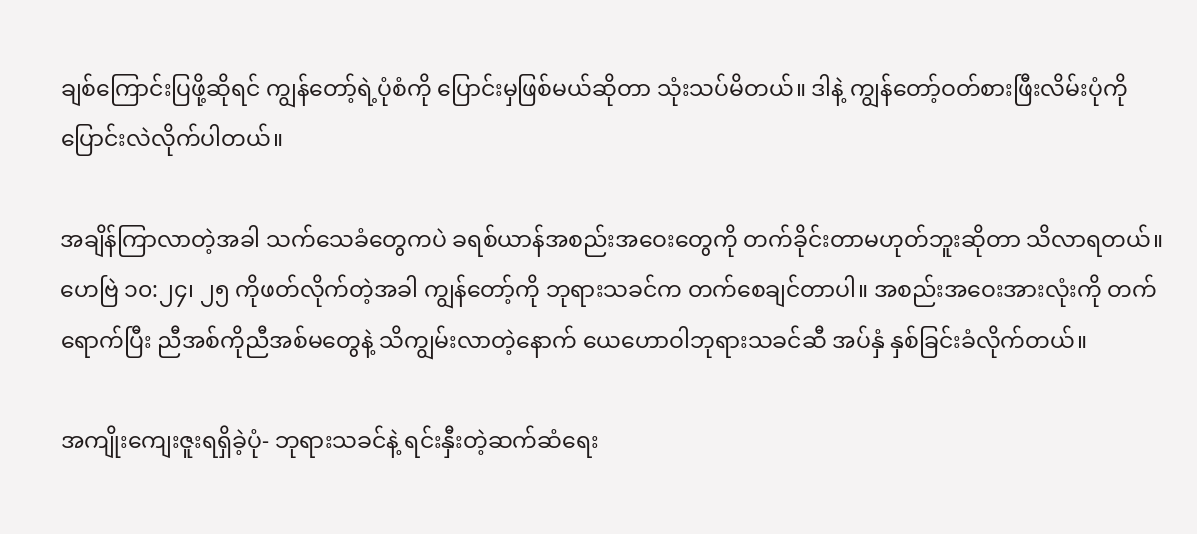ချစ်ကြောင်းပြဖို့ဆိုရင် ကျွန်တော့်ရဲ့ပုံစံကို ပြောင်းမှဖြစ်မယ်ဆိုတာ သုံးသပ်မိတယ်။ ဒါနဲ့ ကျွန်တော့်ဝတ်စားဖြီးလိမ်းပုံကို ပြောင်းလဲလိုက်ပါတယ်။

အချိန်ကြာလာတဲ့အခါ သက်သေခံတွေကပဲ ခရစ်ယာန်အစည်းအဝေးတွေကို တက်ခိုင်းတာမဟုတ်ဘူးဆိုတာ သိလာရတယ်။ ဟေဗြဲ ၁၀:၂၄၊ ၂၅ ကိုဖတ်လိုက်တဲ့အခါ ကျွန်တော့်ကို ဘုရားသခင်က တက်စေချင်တာပါ။ အစည်းအဝေးအားလုံးကို တက်ရောက်ပြီး ညီအစ်ကိုညီအစ်မတွေနဲ့ သိကျွမ်းလာတဲ့နောက် ယေဟောဝါဘုရားသခင်ဆီ အပ်နှံ နှစ်ခြင်းခံလိုက်တယ်။

အကျိုးကျေးဇူးရရှိခဲ့ပုံ- ဘုရားသခင်နဲ့ ရင်းနှီးတဲ့ဆက်ဆံရေး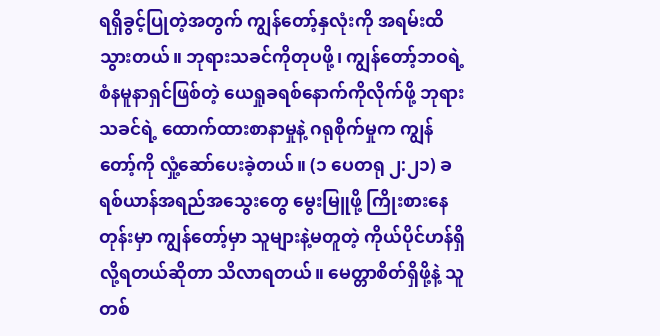ရရှိခွင့်ပြုတဲ့အတွက် ကျွန်တော့်နှလုံးကို အရမ်းထိသွားတယ်။ ဘုရားသခင်ကိုတုပဖို့၊ ကျွန်တော့်ဘဝရဲ့ စံနမူနာရှင်ဖြစ်တဲ့ ယေရှုခရစ်နောက်ကိုလိုက်ဖို့ ဘုရားသခင်ရဲ့ ထောက်ထားစာနာမှုနဲ့ ဂရုစိုက်မှုက ကျွန်တော့်ကို လှုံ့ဆော်ပေးခဲ့တယ်။ (၁ ပေတရု ၂:၂၁) ခရစ်ယာန်အရည်အသွေးတွေ မွေးမြူဖို့ ကြိုးစားနေတုန်းမှာ ကျွန်တော့်မှာ သူများနဲ့မတူတဲ့ ကိုယ်ပိုင်ဟန်ရှိလို့ရတယ်ဆိုတာ သိလာရတယ်။ မေတ္တာစိတ်ရှိဖို့နဲ့ သူတစ်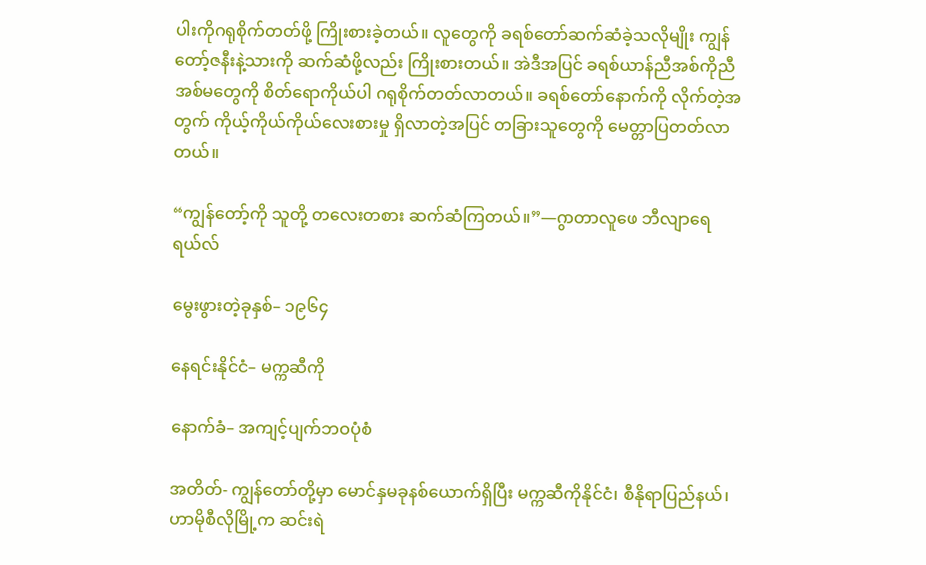ပါးကိုဂရုစိုက်တတ်ဖို့ ကြိုးစားခဲ့တယ်။ လူတွေကို ခရစ်တော်ဆက်ဆံခဲ့သလိုမျိုး ကျွန်တော့်ဇနီးနဲ့သားကို ဆက်ဆံဖို့လည်း ကြိုးစားတယ်။ အဲဒီအပြင် ခရစ်ယာန်ညီအစ်ကိုညီအစ်မတွေကို စိတ်ရောကိုယ်ပါ ဂရုစိုက်တတ်လာတယ်။ ခရစ်တော်နောက်ကို လိုက်တဲ့အတွက် ကိုယ့်ကိုယ်ကိုယ်လေးစားမှု ရှိလာတဲ့အပြင် တခြားသူတွေကို မေတ္တာပြတတ်လာတယ်။

“ကျွန်တော့်ကို သူတို့ တလေးတစား ဆက်ဆံကြတယ်။”—ဂွာတာလူဖေ ဘီလျာရေရယ်လ်

မွေးဖွားတဲ့ခုနှစ်– ၁၉၆၄

နေရင်းနိုင်ငံ– မက္ကဆီကို

နောက်ခံ– အကျင့်ပျက်ဘဝပုံစံ

အတိတ်- ကျွန်တော်တို့မှာ မောင်နှမခုနစ်ယောက်ရှိပြီး မက္ကဆီကိုနိုင်ငံ၊ စီနိုရာပြည်နယ်၊ ဟာမိုစီလိုမြို့က ဆင်းရဲ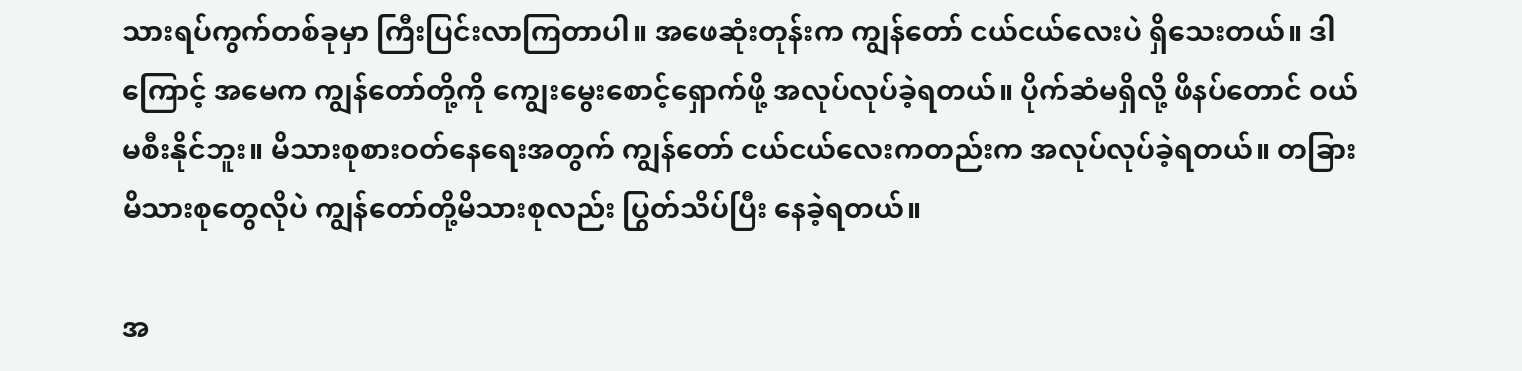သားရပ်ကွက်တစ်ခုမှာ ကြီးပြင်းလာကြတာပါ။ အဖေဆုံးတုန်းက ကျွန်တော် ငယ်ငယ်လေးပဲ ရှိသေးတယ်။ ဒါကြောင့် အမေက ကျွန်တော်တို့ကို ကျွေးမွေးစောင့်ရှောက်ဖို့ အလုပ်လုပ်ခဲ့ရတယ်။ ပိုက်ဆံမရှိလို့ ဖိနပ်တောင် ဝယ်မစီးနိုင်ဘူး။ မိသားစုစားဝတ်နေရေးအတွက် ကျွန်တော် ငယ်ငယ်လေးကတည်းက အလုပ်လုပ်ခဲ့ရတယ်။ တခြားမိသားစုတွေလိုပဲ ကျွန်တော်တို့မိသားစုလည်း ပြွတ်သိပ်ပြီး နေခဲ့ရတယ်။

အ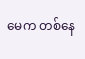မေက တစ်နေ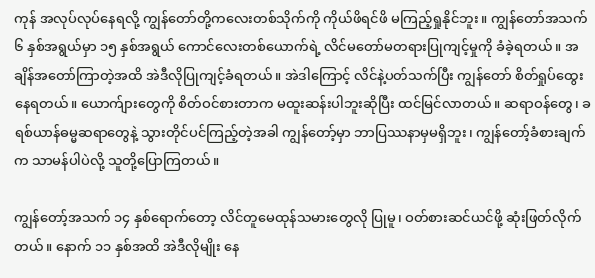ကုန် အလုပ်လုပ်နေရလို့ ကျွန်တော်တို့ကလေးတစ်သိုက်ကို ကိုယ်ဖိရင်ဖိ မကြည့်ရှုနိုင်ဘူး။ ကျွန်တော်အသက် ၆ နှစ်အရွယ်မှာ ၁၅ နှစ်အရွယ် ကောင်လေးတစ်ယောက်ရဲ့ လိင်မတော်မတရားပြုကျင့်မှုကို ခံခဲ့ရတယ်။ အချိန်အတော်ကြာတဲ့အထိ အဲဒီလိုပြုကျင့်ခံရတယ်။ အဲဒါကြောင့် လိင်နဲ့ပတ်သက်ပြီး ကျွန်တော် စိတ်ရှုပ်ထွေးနေရတယ်။ ယောက်ျားတွေကို စိတ်ဝင်စားတာက မထူးဆန်းပါဘူးဆိုပြီး ထင်မြင်လာတယ်။ ဆရာဝန်တွေ၊ ခရစ်ယာန်ဓမ္မဆရာတွေနဲ့ သွားတိုင်ပင်ကြည့်တဲ့အခါ ကျွန်တော့်မှာ ဘာပြဿနာမှမရှိဘူး၊ ကျွန်တော့်ခံစားချက်က သာမန်ပါပဲလို့ သူတို့ပြောကြတယ်။

ကျွန်တော့်အသက် ၁၄ နှစ်ရောက်တော့ လိင်တူမေထုန်သမားတွေလို ပြုမူ၊ ဝတ်စားဆင်ယင်ဖို့ ဆုံးဖြတ်လိုက်တယ်။ နောက် ၁၁ နှစ်အထိ အဲဒီလိုမျိုး နေ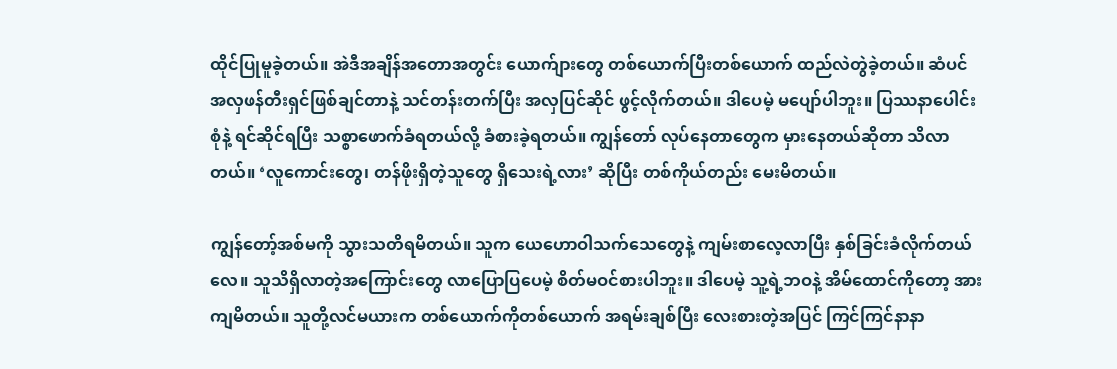ထိုင်ပြုမူခဲ့တယ်။ အဲဒီအချိန်အတောအတွင်း ယောက်ျားတွေ တစ်ယောက်ပြီးတစ်ယောက် ထည်လဲတွဲခဲ့တယ်။ ဆံပင်အလှဖန်တီးရှင်ဖြစ်ချင်တာနဲ့ သင်တန်းတက်ပြီး အလှပြင်ဆိုင် ဖွင့်လိုက်တယ်။ ဒါပေမဲ့ မပျော်ပါဘူး။ ပြဿနာပေါင်းစုံနဲ့ ရင်ဆိုင်ရပြီး သစ္စာဖောက်ခံရတယ်လို့ ခံစားခဲ့ရတယ်။ ကျွန်တော် လုပ်နေတာတွေက မှားနေတယ်ဆိုတာ သိလာတယ်။ ‘လူကောင်းတွေ၊ တန်ဖိုးရှိတဲ့သူတွေ ရှိသေးရဲ့လား’ ဆိုပြီး တစ်ကိုယ်တည်း မေးမိတယ်။

ကျွန်တော့်အစ်မကို သွားသတိရမိတယ်။ သူက ယေဟောဝါသက်သေတွေနဲ့ ကျမ်းစာလေ့လာပြီး နှစ်ခြင်းခံလိုက်တယ်လေ။ သူသိရှိလာတဲ့အကြောင်းတွေ လာပြောပြပေမဲ့ စိတ်မဝင်စားပါဘူး။ ဒါပေမဲ့ သူ့ရဲ့ဘဝနဲ့ အိမ်ထောင်ကိုတော့ အားကျမိတယ်။ သူတို့လင်မယားက တစ်ယောက်ကိုတစ်ယောက် အရမ်းချစ်ပြီး လေးစားတဲ့အပြင် ကြင်ကြင်နာနာ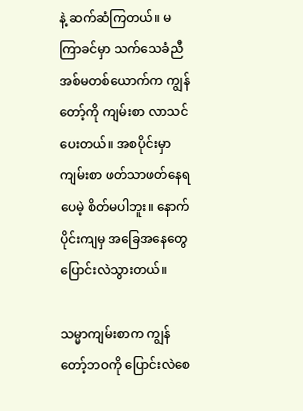နဲ့ ဆက်ဆံကြတယ်။ မကြာခင်မှာ သက်သေခံညီအစ်မတစ်ယောက်က ကျွန်တော့်ကို ကျမ်းစာ လာသင်ပေးတယ်။ အစပိုင်းမှာ ကျမ်းစာ ဖတ်သာဖတ်နေရပေမဲ့ စိတ်မပါဘူး။ နောက်ပိုင်းကျမှ အခြေအနေတွေ ပြောင်းလဲသွားတယ်။

သမ္မာကျမ်းစာက ကျွန်တော့်ဘဝကို ပြောင်းလဲစေ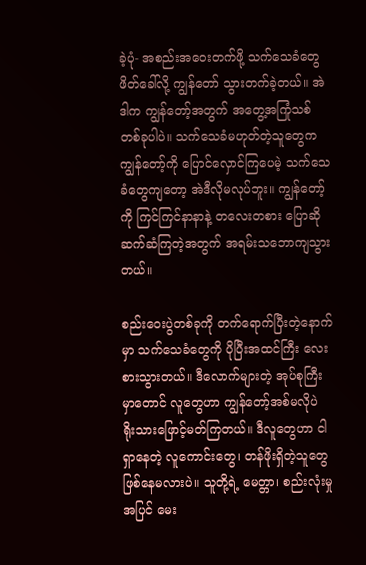ခဲ့ပုံ- အစည်းအဝေးတက်ဖို့ သက်သေခံတွေ ဖိတ်ခေါ်လို့ ကျွန်တော် သွားတက်ခဲ့တယ်။ အဲဒါက ကျွန်တော့်အတွက် အတွေ့အကြုံသစ်တစ်ခုပါပဲ။ သက်သေခံမဟုတ်တဲ့သူတွေက ကျွန်တော့်ကို ပြောင်လှောင်ကြပေမဲ့ သက်သေခံတွေကျတော့ အဲဒီလိုမလုပ်ဘူး။ ကျွန်တော့်ကို ကြင်ကြင်နာနာနဲ့ တလေးတစား ပြောဆိုဆက်ဆံကြတဲ့အတွက် အရမ်းသဘောကျသွားတယ်။

စည်းဝေးပွဲတစ်ခုကို တက်ရောက်ပြီးတဲ့နောက်မှာ သက်သေခံတွေကို ပိုပြီးအထင်ကြီး လေးစားသွားတယ်။ ဒီလောက်များတဲ့ အုပ်စုကြီးမှာတောင် လူတွေဟာ ကျွန်တော့်အစ်မလိုပဲ ရိုးသားဖြောင့်မတ်ကြတယ်။ ဒီလူတွေဟာ ငါရှာနေတဲ့ လူကောင်းတွေ၊ တန်ဖိုးရှိတဲ့သူတွေ ဖြစ်နေမလားပဲ။ သူတို့ရဲ့ မေတ္တာ၊ စည်းလုံးမှုအပြင် မေး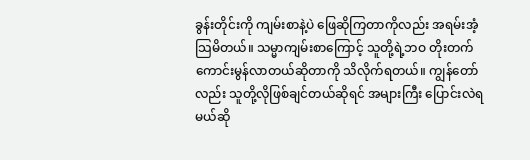ခွန်းတိုင်းကို ကျမ်းစာနဲ့ပဲ ဖြေဆိုကြတာကိုလည်း အရမ်းအံ့သြမိတယ်။ သမ္မာကျမ်းစာကြောင့် သူတို့ရဲ့ဘဝ တိုးတက်ကောင်းမွန်လာတယ်ဆိုတာကို သိလိုက်ရတယ်။ ကျွန်တော်လည်း သူတို့လိုဖြစ်ချင်တယ်ဆိုရင် အများကြီး ပြောင်းလဲရမယ်ဆို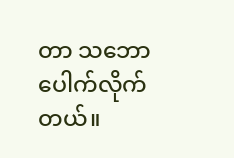တာ သဘောပေါက်လိုက်တယ်။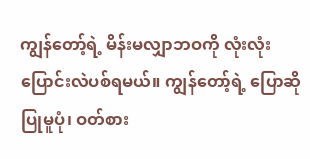ကျွန်တော့်ရဲ့ မိန်းမလျှာဘဝကို လုံးလုံးပြောင်းလဲပစ်ရမယ်။ ကျွန်တော့်ရဲ့ ပြောဆိုပြုမူပုံ၊ ဝတ်စား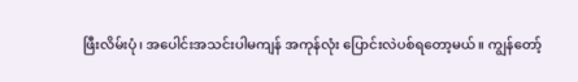ဖြီးလိမ်းပုံ၊ အပေါင်းအသင်းပါမကျန် အကုန်လုံး ပြောင်းလဲပစ်ရတော့မယ်။ ကျွန်တော့်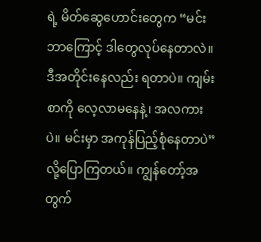ရဲ့ မိတ်ဆွေဟောင်းတွေက “မင်း ဘာကြောင့် ဒါတွေလုပ်နေတာလဲ။ ဒီအတိုင်းနေလည်း ရတာပဲ။ ကျမ်းစာကို လေ့လာမနေနဲ့၊ အလကားပဲ။ မင်းမှာ အကုန်ပြည့်စုံနေတာပဲ” လို့ပြောကြတယ်။ ကျွန်တော့်အတွက်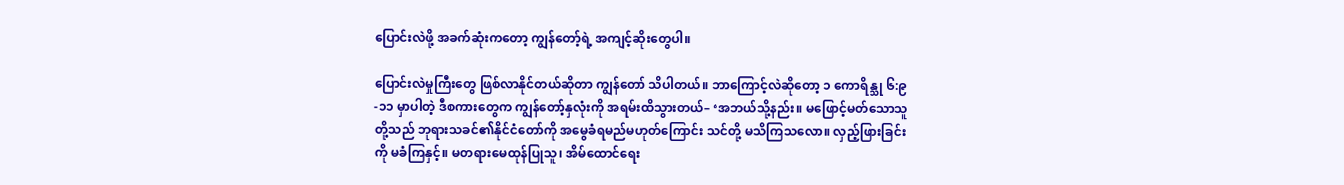ပြောင်းလဲဖို့ အခက်ဆုံးကတော့ ကျွန်တော့်ရဲ့ အကျင့်ဆိုးတွေပါ။

ပြောင်းလဲမှုကြီးတွေ ဖြစ်လာနိုင်တယ်ဆိုတာ ကျွန်တော် သိပါတယ်။ ဘာကြောင့်လဲဆိုတော့ ၁ ကောရိန္သု ၆:၉-၁၁ မှာပါတဲ့ ဒီစကားတွေက ကျွန်တော့်နှလုံးကို အရမ်းထိသွားတယ်– ‘အဘယ်သို့နည်း။ မဖြောင့်မတ်သောသူတို့သည် ဘုရားသခင်၏နိုင်ငံတော်ကို အမွေခံရမည်မဟုတ်ကြောင်း သင်တို့ မသိကြသလော။ လှည့်ဖြားခြင်းကို မခံကြနှင့်။ မတရားမေထုန်ပြုသူ၊ အိမ်ထောင်ရေး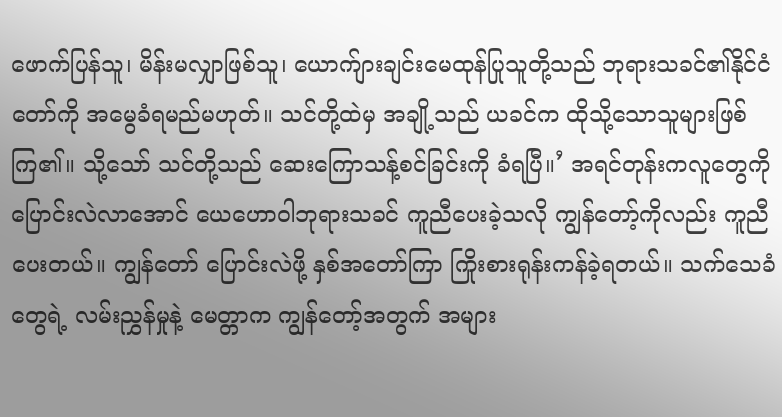ဖောက်ပြန်သူ၊ မိန်းမလျှာဖြစ်သူ၊ ယောက်ျားချင်းမေထုန်ပြုသူတို့သည် ဘုရားသခင်၏နိုင်ငံတော်ကို အမွေခံရမည်မဟုတ်။ သင်တို့ထဲမှ အချို့သည် ယခင်က ထိုသို့သောသူများဖြစ်ကြ၏။ သို့သော် သင်တို့သည် ဆေးကြောသန့်စင်ခြင်းကို ခံရပြီ။’ အရင်တုန်းကလူတွေကို ပြောင်းလဲလာအောင် ယေဟောဝါဘုရားသခင် ကူညီပေးခဲ့သလို ကျွန်တော့်ကိုလည်း ကူညီပေးတယ်။ ကျွန်တော် ပြောင်းလဲဖို့ နှစ်အတော်ကြာ ကြိုးစားရုန်းကန်ခဲ့ရတယ်။ သက်သေခံတွေရဲ့ လမ်းညွှန်မှုနဲ့ မေတ္တာက ကျွန်တော့်အတွက် အများ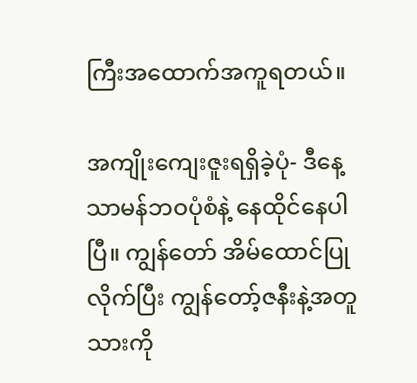ကြီးအထောက်အကူရတယ်။

အကျိုးကျေးဇူးရရှိခဲ့ပုံ- ဒီနေ့ သာမန်ဘဝပုံစံနဲ့ နေထိုင်နေပါပြီ။ ကျွန်တော် အိမ်ထောင်ပြုလိုက်ပြီး ကျွန်တော့်ဇနီးနဲ့အတူ သားကို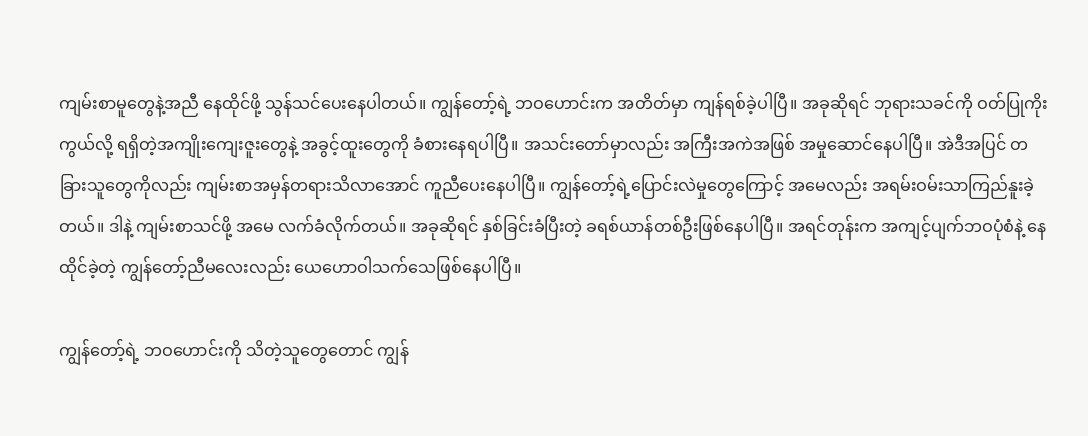ကျမ်းစာမူတွေနဲ့အညီ နေထိုင်ဖို့ သွန်သင်ပေးနေပါတယ်။ ကျွန်တော့်ရဲ့ ဘဝဟောင်းက အတိတ်မှာ ကျန်ရစ်ခဲ့ပါပြီ။ အခုဆိုရင် ဘုရားသခင်ကို ဝတ်ပြုကိုးကွယ်လို့ ရရှိတဲ့အကျိုးကျေးဇူးတွေနဲ့ အခွင့်ထူးတွေကို ခံစားနေရပါပြီ။ အသင်းတော်မှာလည်း အကြီးအကဲအဖြစ် အမှုဆောင်နေပါပြီ။ အဲဒီအပြင် တခြားသူတွေကိုလည်း ကျမ်းစာအမှန်တရားသိလာအောင် ကူညီပေးနေပါပြီ။ ကျွန်တော့်ရဲ့ပြောင်းလဲမှုတွေကြောင့် အမေလည်း အရမ်းဝမ်းသာကြည်နူးခဲ့တယ်။ ဒါနဲ့ ကျမ်းစာသင်ဖို့ အမေ လက်ခံလိုက်တယ်။ အခုဆိုရင် နှစ်ခြင်းခံပြီးတဲ့ ခရစ်ယာန်တစ်ဦးဖြစ်နေပါပြီ။ အရင်တုန်းက အကျင့်ပျက်ဘဝပုံစံနဲ့ နေထိုင်ခဲ့တဲ့ ကျွန်တော့်ညီမလေးလည်း ယေဟောဝါသက်သေဖြစ်နေပါပြီ။

ကျွန်တော့်ရဲ့ ဘဝဟောင်းကို သိတဲ့သူတွေတောင် ကျွန်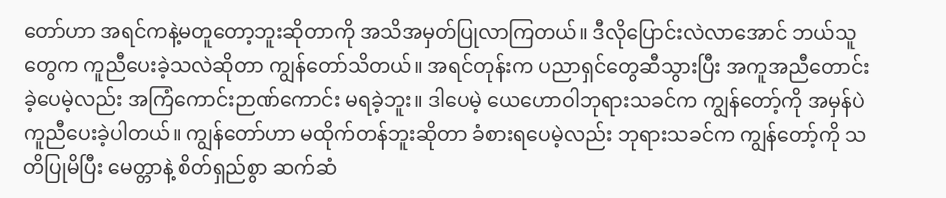တော်ဟာ အရင်ကနဲ့မတူတော့ဘူးဆိုတာကို အသိအမှတ်ပြုလာကြတယ်။ ဒီလိုပြောင်းလဲလာအောင် ဘယ်သူတွေက ကူညီပေးခဲ့သလဲဆိုတာ ကျွန်တော်သိတယ်။ အရင်တုန်းက ပညာရှင်တွေဆီသွားပြီး အကူအညီတောင်းခဲ့ပေမဲ့လည်း အကြံကောင်းဉာဏ်ကောင်း မရခဲ့ဘူး။ ဒါပေမဲ့ ယေဟောဝါဘုရားသခင်က ကျွန်တော့်ကို အမှန်ပဲ ကူညီပေးခဲ့ပါတယ်။ ကျွန်တော်ဟာ မထိုက်တန်ဘူးဆိုတာ ခံစားရပေမဲ့လည်း ဘုရားသခင်က ကျွန်တော့်ကို သတိပြုမိပြီး မေတ္တာနဲ့ စိတ်ရှည်စွာ ဆက်ဆံ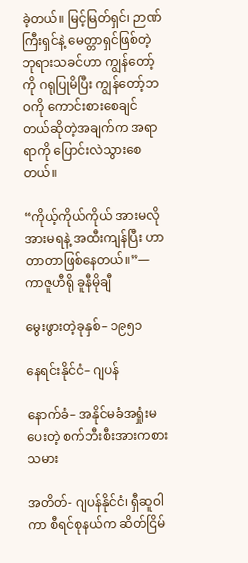ခဲ့တယ်။ မြင့်မြတ်ရှင်၊ ဉာဏ်ကြီးရှင်နဲ့ မေတ္တာရှင်ဖြစ်တဲ့ ဘုရားသခင်ဟာ ကျွန်တော့်ကို ဂရုပြုမိပြီး ကျွန်တော့်ဘဝကို ကောင်းစားစေချင်တယ်ဆိုတဲ့အချက်က အရာရာကို ပြောင်းလဲသွားစေတယ်။

“ကိုယ့်ကိုယ်ကိုယ် အားမလိုအားမရနဲ့ အထီးကျန်ပြီး ဟာတာတာဖြစ်နေတယ်။”—ကာဇူဟီရို ခူနီမိုချီ

မွေးဖွားတဲ့ခုနှစ်– ၁၉၅၁

နေရင်းနိုင်ငံ– ဂျပန်

နောက်ခံ– အနိုင်မခံအရှုံးမပေးတဲ့ စက်ဘီးစီးအားကစားသမား

အတိတ်- ဂျပန်နိုင်ငံ၊ ရှီဆူဝါကာ စီရင်စုနယ်က ဆိတ်ငြိမ်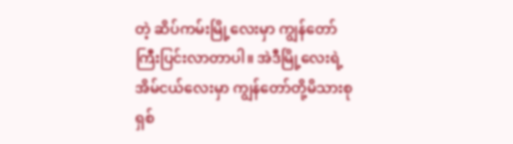တဲ့ ဆိပ်ကမ်းမြို့လေးမှာ ကျွန်တော် ကြီးပြင်းလာတာပါ။ အဲဒီမြို့လေးရဲ့ အိမ်ငယ်လေးမှာ ကျွန်တော်တို့မိသားစု ရှစ်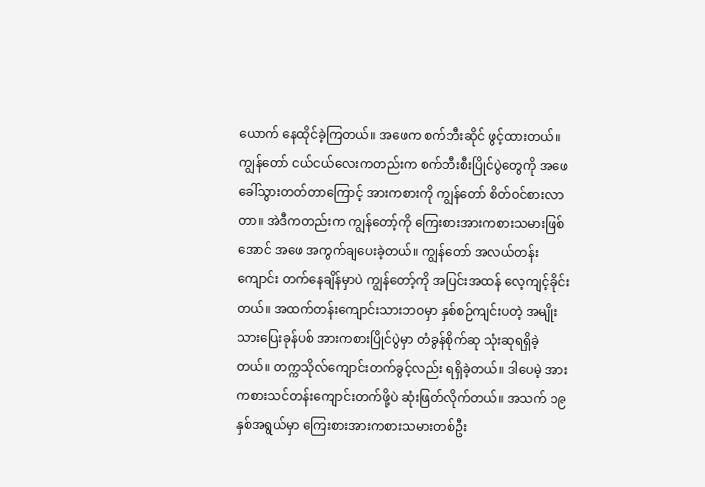ယောက် နေထိုင်ခဲ့ကြတယ်။ အဖေက စက်ဘီးဆိုင် ဖွင့်ထားတယ်။ ကျွန်တော် ငယ်ငယ်လေးကတည်းက စက်ဘီးစီးပြိုင်ပွဲတွေကို အဖေ ခေါ်သွားတတ်တာကြောင့် အားကစားကို ကျွန်တော် စိတ်ဝင်စားလာတာ။ အဲဒီကတည်းက ကျွန်တော့်ကို ကြေးစားအားကစားသမားဖြစ်အောင် အဖေ အကွက်ချပေးခဲ့တယ်။ ကျွန်တော် အလယ်တန်းကျောင်း တက်နေချိန်မှာပဲ ကျွန်တော့်ကို အပြင်းအထန် လေ့ကျင့်ခိုင်းတယ်။ အထက်တန်းကျောင်းသားဘဝမှာ နှစ်စဉ်ကျင်းပတဲ့ အမျိုးသားပြေးခုန်ပစ် အားကစားပြိုင်ပွဲမှာ တံခွန်စိုက်ဆု သုံးဆုရရှိခဲ့တယ်။ တက္ကသိုလ်ကျောင်းတက်ခွင့်လည်း ရရှိခဲ့တယ်။ ဒါပေမဲ့ အားကစားသင်တန်းကျောင်းတက်ဖို့ပဲ ဆုံးဖြတ်လိုက်တယ်။ အသက် ၁၉ နှစ်အရွယ်မှာ ကြေးစားအားကစားသမားတစ်ဦး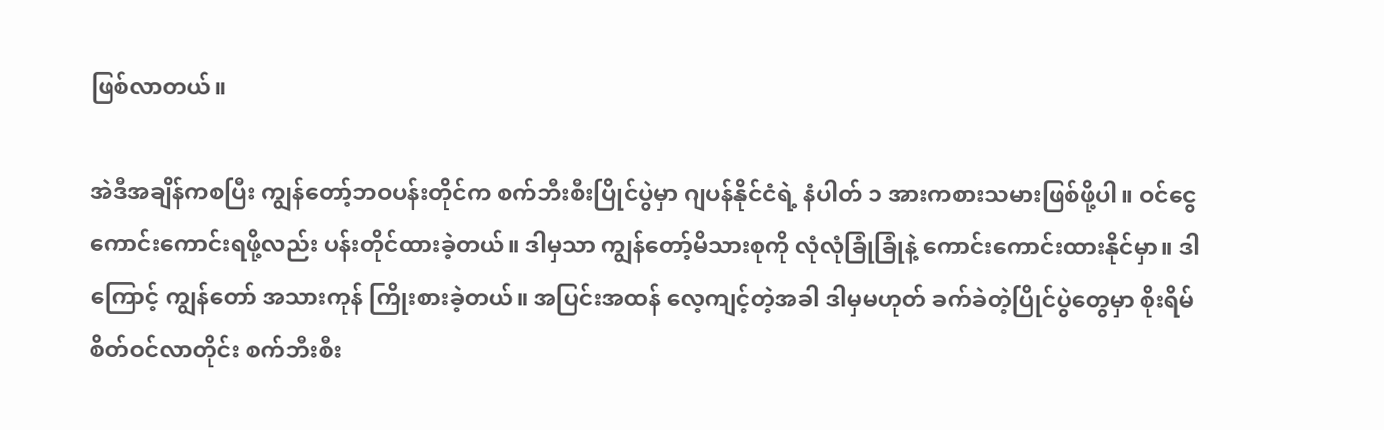ဖြစ်လာတယ်။

အဲဒီအချိန်ကစပြီး ကျွန်တော့်ဘဝပန်းတိုင်က စက်ဘီးစီးပြိုင်ပွဲမှာ ဂျပန်နိုင်ငံရဲ့ နံပါတ် ၁ အားကစားသမားဖြစ်ဖို့ပါ။ ဝင်ငွေကောင်းကောင်းရဖို့လည်း ပန်းတိုင်ထားခဲ့တယ်။ ဒါမှသာ ကျွန်တော့်မိသားစုကို လုံလုံခြုံခြုံနဲ့ ကောင်းကောင်းထားနိုင်မှာ။ ဒါကြောင့် ကျွန်တော် အသားကုန် ကြိုးစားခဲ့တယ်။ အပြင်းအထန် လေ့ကျင့်တဲ့အခါ ဒါမှမဟုတ် ခက်ခဲတဲ့ပြိုင်ပွဲတွေမှာ စိုးရိမ်စိတ်ဝင်လာတိုင်း စက်ဘီးစီး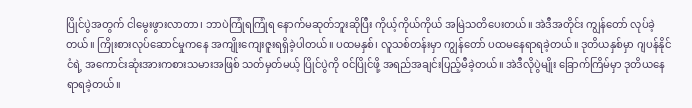ပြိုင်ပွဲအတွက် ငါမွေးဖွားလာတာ၊ ဘာပဲကြုံရကြုံရ နောက်မဆုတ်ဘူးဆိုပြီး ကိုယ့်ကိုယ်ကိုယ် အမြဲသတိပေးတယ်။ အဲဒီအတိုင်း ကျွန်တော် လုပ်ခဲ့တယ်။ ကြိုးစားလုပ်ဆောင်မှုကနေ အကျိုးကျေးဇူးရရှိခဲ့ပါတယ်။ ပထမနှစ်၊ လူသစ်တန်းမှာ ကျွန်တော် ပထမနေရာရခဲ့တယ်။ ဒုတိယနှစ်မှာ ဂျပန်နိုင်ငံရဲ့ အကောင်းဆုံးအားကစားသမားအဖြစ် သတ်မှတ်မယ့် ပြိုင်ပွဲကို ဝင်ပြိုင်ဖို့ အရည်အချင်းပြည့်မီခဲ့တယ်။ အဲဒီလိုပွဲမျိုး ခြောက်ကြိမ်မှာ ဒုတိယနေရာရခဲ့တယ်။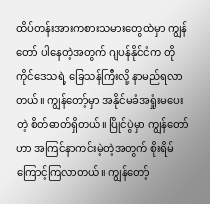ထိပ်တန်းအားကစားသမားတွေထဲမှာ ကျွန်တော် ပါနေတဲ့အတွက် ဂျပန်နိုင်ငံက တိုကိုင်ဒေသရဲ့ ခြေသန်ကြီးလို့ နာမည်ရလာတယ်။ ကျွန်တော့်မှာ အနိုင်မခံအရှုံးမပေးတဲ့ စိတ်ဓာတ်ရှိတယ်။ ပြိုင်ပွဲမှာ ကျွန်တော်ဟာ အကြင်နာကင်းမဲ့တဲ့အတွက် စိုးရိမ်ကြောင့်ကြလာတယ်။ ကျွန်တော့်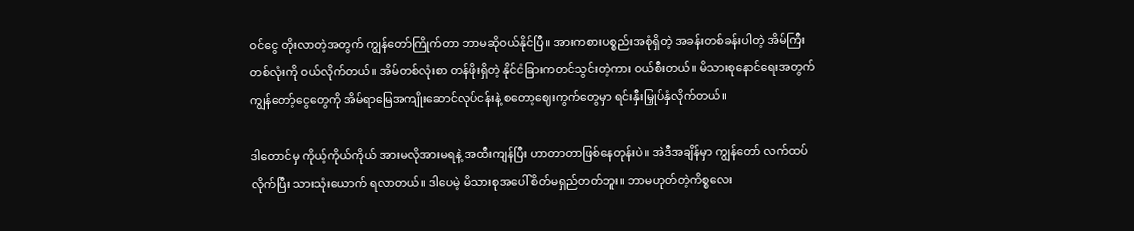ဝင်ငွေ တိုးလာတဲ့အတွက် ကျွန်တော်ကြိုက်တာ ဘာမဆိုဝယ်နိုင်ပြီ။ အားကစားပစ္စည်းအစုံရှိတဲ့ အခန်းတစ်ခန်းပါတဲ့ အိမ်ကြီးတစ်လုံးကို ဝယ်လိုက်တယ်။ အိမ်တစ်လုံးစာ တန်ဖိုးရှိတဲ့ နိုင်ငံခြားကတင်သွင်းတဲ့ကား ဝယ်စီးတယ်။ မိသားစုနောင်ရေးအတွက် ကျွန်တော့်ငွေတွေကို အိမ်ရာမြေအကျိုးဆောင်လုပ်ငန်းနဲ့ စတော့ဈေးကွက်တွေမှာ ရင်းနှီးမြှုပ်နှံလိုက်တယ်။

ဒါတောင်မှ ကိုယ့်ကိုယ်ကိုယ် အားမလိုအားမရနဲ့ အထီးကျန်ပြီး ဟာတာတာဖြစ်နေတုန်းပဲ။ အဲဒီအချိန်မှာ ကျွန်တော် လက်ထပ်လိုက်ပြီး သားသုံးယောက် ရလာတယ်။ ဒါပေမဲ့ မိသားစုအပေါ် စိတ်မရှည်တတ်ဘူး။ ဘာမဟုတ်တဲ့ကိစ္စလေး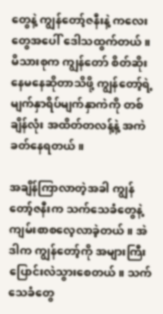တွေနဲ့ ကျွန်တော့်ဇနီးနဲ့ ကလေးတွေအပေါ် ဒေါသထွက်တယ်။ မိသားစုက ကျွန်တော် စိတ်ဆိုးနေမနေဆိုတာသိဖို့ ကျွန်တော့်ရဲ့ မျက်နှာရိပ်မျက်နှာကဲကို တစ်ချိန်လုံး အထိတ်တလန့်နဲ့ အကဲခတ်နေရတယ်။

အချိန်ကြာလာတဲ့အခါ ကျွန်တော့်ဇနီးက သက်သေခံတွေနဲ့ ကျမ်းစာစလေ့လာခဲ့တယ်။ အဲဒါက ကျွန်တော့်ကို အများကြီး ပြောင်းလဲသွားစေတယ်။ သက်သေခံတွေ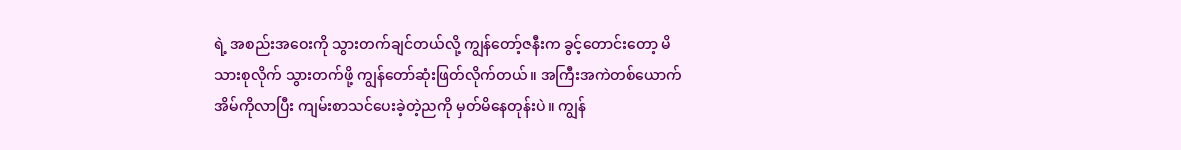ရဲ့ အစည်းအဝေးကို သွားတက်ချင်တယ်လို့ ကျွန်တော့်ဇနီးက ခွင့်တောင်းတော့ မိသားစုလိုက် သွားတက်ဖို့ ကျွန်တော်ဆုံးဖြတ်လိုက်တယ်။ အကြီးအကဲတစ်ယောက် အိမ်ကိုလာပြီး ကျမ်းစာသင်ပေးခဲ့တဲ့ညကို မှတ်မိနေတုန်းပဲ။ ကျွန်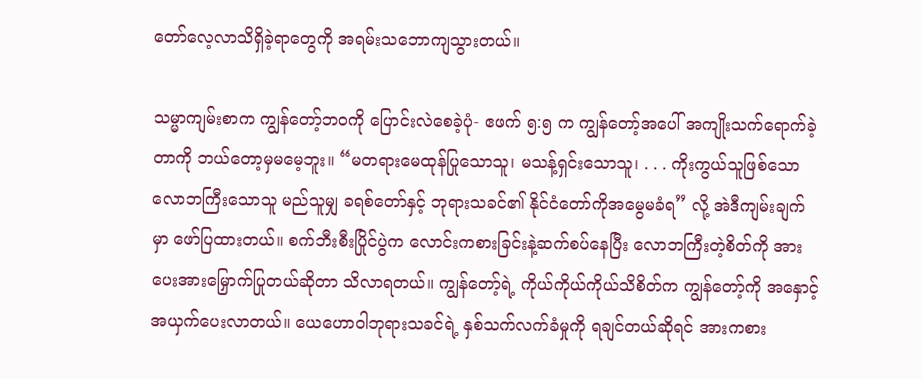တော်လေ့လာသိရှိခဲ့ရာတွေကို အရမ်းသဘောကျသွားတယ်။

သမ္မာကျမ်းစာက ကျွန်တော့်ဘဝကို ပြောင်းလဲစေခဲ့ပုံ- ဧဖက် ၅:၅ က ကျွန်တော့်အပေါ် အကျိုးသက်ရောက်ခဲ့တာကို ဘယ်တော့မှမမေ့ဘူး။ “မတရားမေထုန်ပြုသောသူ၊ မသန့်ရှင်းသောသူ၊ . . . ကိုးကွယ်သူဖြစ်သော လောဘကြီးသောသူ မည်သူမျှ ခရစ်တော်နှင့် ဘုရားသခင်၏ နိုင်ငံတော်ကိုအမွေမခံရ” လို့ အဲဒီကျမ်းချက်မှာ ဖော်ပြထားတယ်။ စက်ဘီးစီးပြိုင်ပွဲက လောင်းကစားခြင်းနဲ့ဆက်စပ်နေပြီး လောဘကြီးတဲ့စိတ်ကို အားပေးအားမြှောက်ပြုတယ်ဆိုတာ သိလာရတယ်။ ကျွန်တော့်ရဲ့ ကိုယ်ကိုယ်ကိုယ်သိစိတ်က ကျွန်တော့်ကို အနှောင့်အယှက်ပေးလာတယ်။ ယေဟောဝါဘုရားသခင်ရဲ့ နှစ်သက်လက်ခံမှုကို ရချင်တယ်ဆိုရင် အားကစား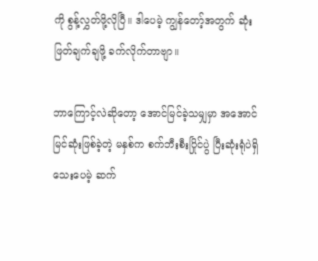ကို စွန့်လွှတ်ဖို့လိုပြီ။ ဒါပေမဲ့ ကျွန်တော့်အတွက် ဆုံးဖြတ်ချက်ချဖို့ ခက်လိုက်တာဗျာ။

ဘာကြောင့်လဲဆိုတော့ အောင်မြင်ခဲ့သမျှမှာ အအောင်မြင်ဆုံးဖြစ်ခဲ့တဲ့ မနှစ်က စက်ဘီးစီးပြိုင်ပွဲ ပြီးဆုံးရုံပဲရှိသေးပေမဲ့ ဆက်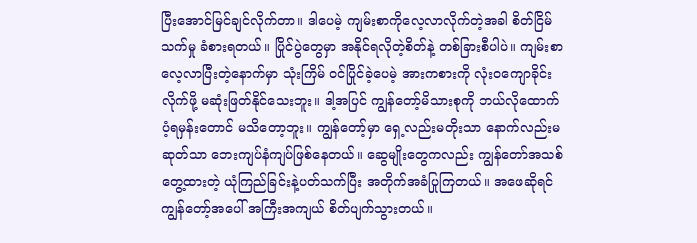ပြီးအောင်မြင်ချင်လိုက်တာ။ ဒါပေမဲ့ ကျမ်းစာကိုလေ့လာလိုက်တဲ့အခါ စိတ်ငြိမ်သက်မှု ခံစားရတယ်။ ပြိုင်ပွဲတွေမှာ အနိုင်ရလိုတဲ့စိတ်နဲ့ တစ်ခြားစီပါပဲ။ ကျမ်းစာလေ့လာပြီးတဲ့နောက်မှာ သုံးကြိမ် ၀င်ပြိုင်ခဲ့ပေမဲ့ အားကစားကို လုံးဝကျောခိုင်းလိုက်ဖို့ မဆုံးဖြတ်နိုင်သေးဘူး။ ဒါ့အပြင် ကျွန်တော့်မိသားစုကို ဘယ်လိုထောက်ပံ့ရမှန်းတောင် မသိတော့ဘူး။ ကျွန်တော့်မှာ ရှေ့လည်းမတိုးသာ နောက်လည်းမဆုတ်သာ ဘေးကျပ်နံကျပ်ဖြစ်နေတယ်။ ဆွေမျိုးတွေကလည်း ကျွန်တော်အသစ်တွေ့ထားတဲ့ ယုံကြည်ခြင်းနဲ့ပတ်သက်ပြီး အတိုက်အခံပြုကြတယ်။ အဖေဆိုရင် ကျွန်တော့်အပေါ် အကြီးအကျယ် စိတ်ပျက်သွားတယ်။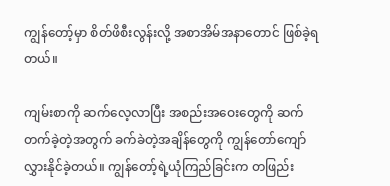ကျွန်တော့်မှာ စိတ်ဖိစီးလွန်းလို့ အစာအိမ်အနာတောင် ဖြစ်ခဲ့ရတယ်။

ကျမ်းစာကို ဆက်လေ့လာပြီး အစည်းအဝေးတွေကို ဆက်တက်ခဲ့တဲ့အတွက် ခက်ခဲတဲ့အချိန်တွေကို ကျွန်တော်ကျော်လွှားနိုင်ခဲ့တယ်။ ကျွန်တော့်ရဲ့ယုံကြည်ခြင်းက တဖြည်း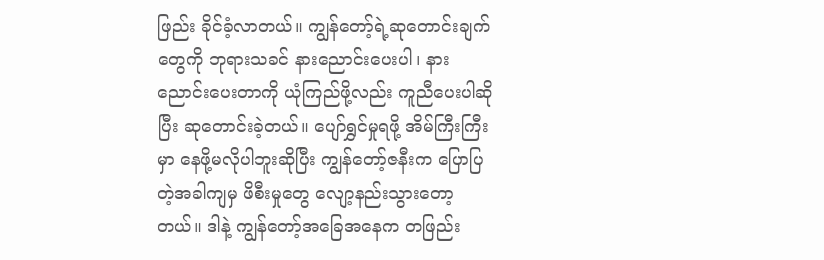ဖြည်း ခိုင်ခံ့လာတယ်။ ကျွန်တော့်ရဲ့ဆုတောင်းချက်တွေကို ဘုရားသခင် နားညောင်းပေးပါ၊ နားညောင်းပေးတာကို ယုံကြည်ဖို့လည်း ကူညီပေးပါဆိုပြီး ဆုတောင်းခဲ့တယ်။ ပျော်ရွှင်မှုရဖို့ အိမ်ကြီးကြီးမှာ နေဖို့မလိုပါဘူးဆိုပြီး ကျွန်တော့်ဇနီးက ပြောပြတဲ့အခါကျမှ ဖိစီးမှုတွေ လျော့နည်းသွားတော့တယ်။ ဒါနဲ့ ကျွန်တော့်အခြေအနေက တဖြည်း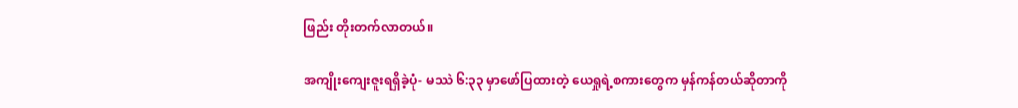ဖြည်း တိုးတက်လာတယ်။

အကျိုးကျေးဇူးရရှိခဲ့ပုံ- မဿဲ ၆:၃၃ မှာဖော်ပြထားတဲ့ ယေရှုရဲ့စကားတွေက မှန်ကန်တယ်ဆိုတာကို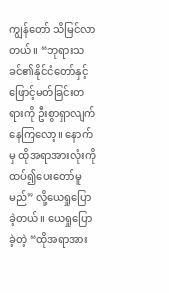ကျွန်တော် သိမြင်လာတယ်။ “ဘုရားသခင်၏နိုင်ငံတော်နှင့် ဖြောင့်မတ်ခြင်းတရားကို ဦးစွာရှာလျက်နေကြလော့။ နောက်မှ ထိုအရာအားလုံးကို ထပ်၍ပေးတော်မူမည်” လို့ယေရှုပြောခဲ့တယ်။ ယေရှုပြောခဲ့တဲ့ “ထိုအရာအား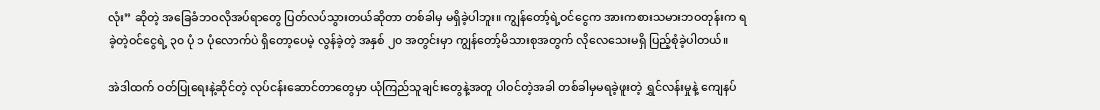လုံး” ဆိုတဲ့ အခြေခံဘဝလိုအပ်ရာတွေ ပြတ်လပ်သွားတယ်ဆိုတာ တစ်ခါမှ မရှိခဲ့ပါဘူး။ ကျွန်တော့်ရဲ့ဝင်ငွေက အားကစားသမားဘဝတုန်းက ရခဲ့တဲ့ဝင်ငွေရဲ့ ၃၀ ပုံ ၁ ပုံလောက်ပဲ ရှိတော့ပေမဲ့ လွန်ခဲ့တဲ့ အနှစ် ၂၀ အတွင်းမှာ ကျွန်တော့်မိသားစုအတွက် လိုလေသေးမရှိ ပြည့်စုံခဲ့ပါတယ်။

အဲဒါထက် ဝတ်ပြုရေးနဲ့ဆိုင်တဲ့ လုပ်ငန်းဆောင်တာတွေမှာ ယုံကြည်သူချင်းတွေနဲ့အတူ ပါဝင်တဲ့အခါ တစ်ခါမှမရခဲ့ဖူးတဲ့ ရွှင်လန်းမှုနဲ့ ကျေနပ်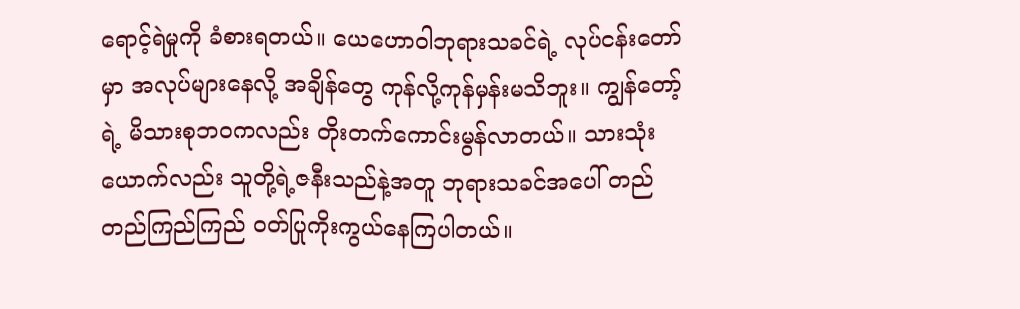ရောင့်ရဲမှုကို ခံစားရတယ်။ ယေဟောဝါဘုရားသခင်ရဲ့ လုပ်ငန်းတော်မှာ အလုပ်များနေလို့ အချိန်တွေ ကုန်လို့ကုန်မှန်းမသိဘူး။ ကျွန်တော့်ရဲ့ မိသားစုဘဝကလည်း တိုးတက်ကောင်းမွန်လာတယ်။ သားသုံးယောက်လည်း သူတို့ရဲ့ဇနီးသည်နဲ့အတူ ဘုရားသခင်အပေါ် တည်တည်ကြည်ကြည် ဝတ်ပြုကိုးကွယ်နေကြပါတယ်။